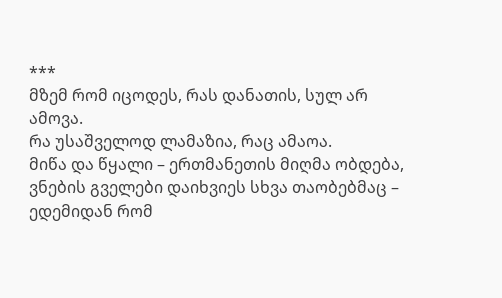***
მზემ რომ იცოდეს, რას დანათის, სულ არ ამოვა.
რა უსაშველოდ ლამაზია, რაც ამაოა.
მიწა და წყალი – ერთმანეთის მიღმა ობდება,
ვნების გველები დაიხვიეს სხვა თაობებმაც –
ედემიდან რომ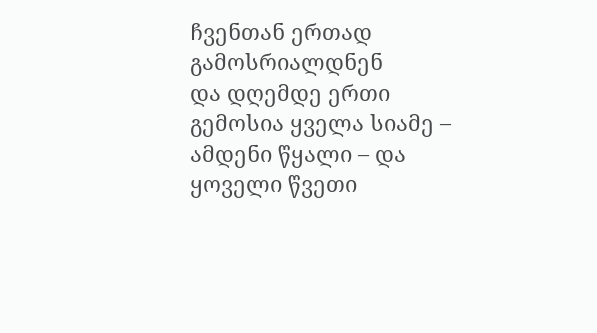ჩვენთან ერთად გამოსრიალდნენ
და დღემდე ერთი გემოსია ყველა სიამე –
ამდენი წყალი – და ყოველი წვეთი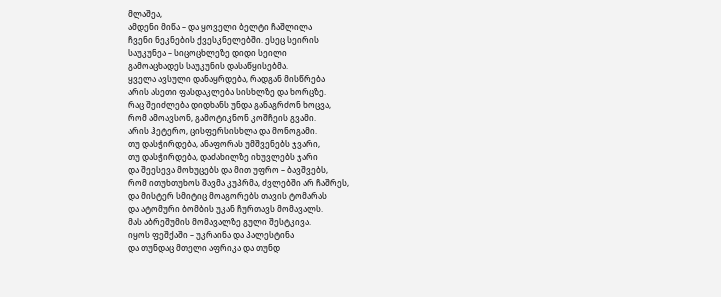მლაშეა,
ამდენი მიწა – და ყოველი ბელტი ჩაშლილა
ჩვენი ნეკნების ქვესკნელებში. ესეც სეირის
საუკუნეა – სიცოცხლეზე დიდი სეილი
გამოაცხადეს საუკუნის დასაწყისებმა.
ყველა ავსული დანაყრდება, რადგან მისწრება
არის ასეთი ფასდაკლება სისხლზე და ხორცზე.
რაც შეიძლება დიდხანს უნდა განაგრძონ ხოცვა,
რომ ამოავსონ, გამოტიკნონ კოშჩეის გვამი.
არის ჰეტერო, ცისფერსისხლა და მონოგამი.
თუ დასჭირდება, ანაფორას უმშვენებს ჯვარი,
თუ დასჭირდება, დაძახილზე იხუვლებს ჯარი
და შეესევა მოხუცებს და მით უფრო – ბავშვებს,
რომ ითუხთუხოს შავმა კუპრმა, ძვლებში არ ჩაშრეს,
და მისტერ სმიტიც მოაგორებს თავის ტომარას
და ატომური ბომბის უკან ჩურთავს მომავალს.
მას აბრეშუმის მომავალზე გული შესტკივა.
იყოს ფეშქაში – უკრაინა და პალესტინა
და თუნდაც მთელი აფრიკა და თუნდ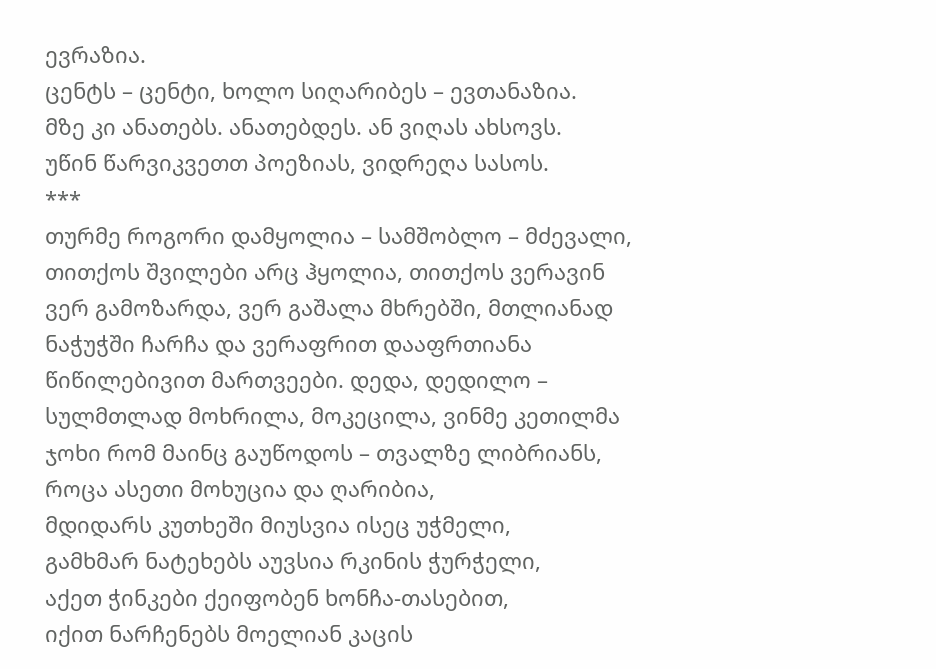ევრაზია.
ცენტს – ცენტი, ხოლო სიღარიბეს – ევთანაზია.
მზე კი ანათებს. ანათებდეს. ან ვიღას ახსოვს.
უწინ წარვიკვეთთ პოეზიას, ვიდრეღა სასოს.
***
თურმე როგორი დამყოლია – სამშობლო – მძევალი,
თითქოს შვილები არც ჰყოლია, თითქოს ვერავინ
ვერ გამოზარდა, ვერ გაშალა მხრებში, მთლიანად
ნაჭუჭში ჩარჩა და ვერაფრით დააფრთიანა
წიწილებივით მართვეები. დედა, დედილო –
სულმთლად მოხრილა, მოკეცილა, ვინმე კეთილმა
ჯოხი რომ მაინც გაუწოდოს – თვალზე ლიბრიანს,
როცა ასეთი მოხუცია და ღარიბია,
მდიდარს კუთხეში მიუსვია ისეც უჭმელი,
გამხმარ ნატეხებს აუვსია რკინის ჭურჭელი,
აქეთ ჭინკები ქეიფობენ ხონჩა-თასებით,
იქით ნარჩენებს მოელიან კაცის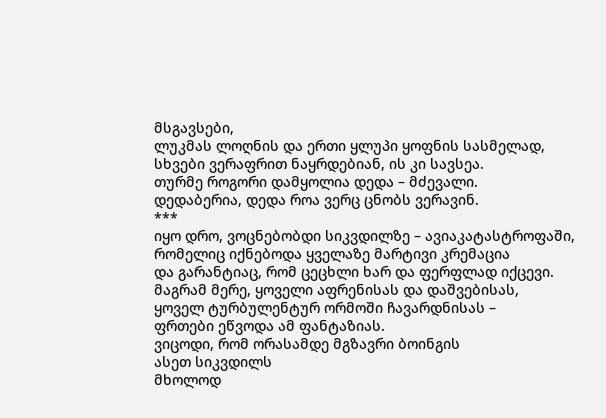მსგავსები,
ლუკმას ლოღნის და ერთი ყლუპი ყოფნის სასმელად,
სხვები ვერაფრით ნაყრდებიან, ის კი სავსეა.
თურმე როგორი დამყოლია დედა – მძევალი.
დედაბერია, დედა როა ვერც ცნობს ვერავინ.
***
იყო დრო, ვოცნებობდი სიკვდილზე – ავიაკატასტროფაში,
რომელიც იქნებოდა ყველაზე მარტივი კრემაცია
და გარანტიაც, რომ ცეცხლი ხარ და ფერფლად იქცევი.
მაგრამ მერე, ყოველი აფრენისას და დაშვებისას,
ყოველ ტურბულენტურ ორმოში ჩავარდნისას –
ფრთები ეწვოდა ამ ფანტაზიას.
ვიცოდი, რომ ორასამდე მგზავრი ბოინგის
ასეთ სიკვდილს
მხოლოდ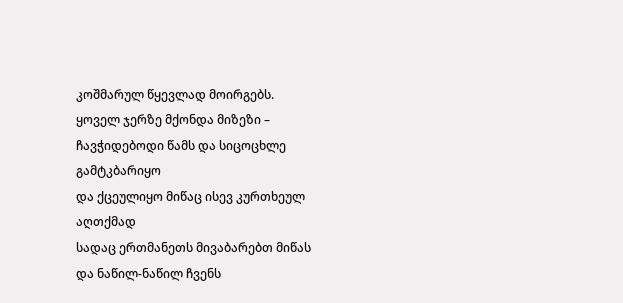კოშმარულ წყევლად მოირგებს.
ყოველ ჯერზე მქონდა მიზეზი –
ჩავჭიდებოდი წამს და სიცოცხლე გამტკბარიყო
და ქცეულიყო მიწაც ისევ კურთხეულ აღთქმად
სადაც ერთმანეთს მივაბარებთ მიწას
და ნაწილ-ნაწილ ჩვენს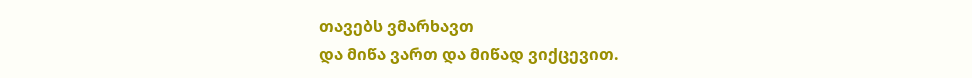თავებს ვმარხავთ
და მიწა ვართ და მიწად ვიქცევით.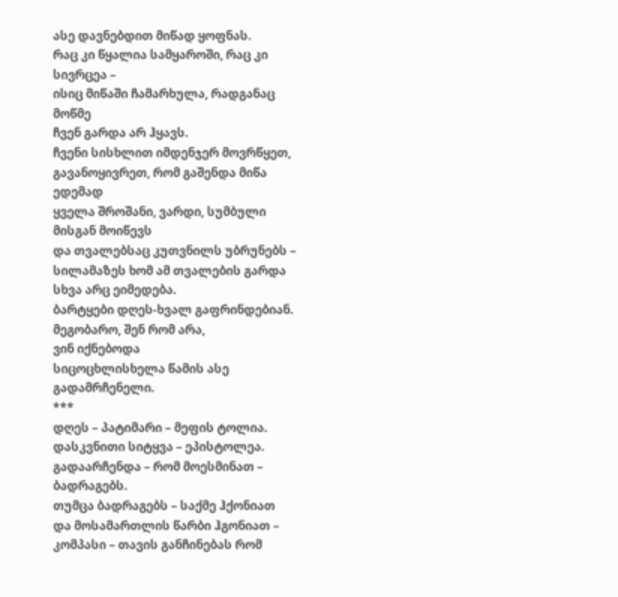ასე დავნებდით მიწად ყოფნას.
რაც კი წყალია სამყაროში, რაც კი სივრცეა –
ისიც მიწაში ჩამარხულა, რადგანაც მოწმე
ჩვენ გარდა არ ჰყავს.
ჩვენი სისხლით იმდენჯერ მოვრწყეთ,
გავანოყივრეთ, რომ გაშენდა მიწა ედემად
ყველა შროშანი, ვარდი, სუმბული
მისგან მოიწევს
და თვალებსაც კუთვნილს უბრუნებს –
სილამაზეს ხომ ამ თვალების გარდა
სხვა არც ეიმედება.
ბარტყები დღეს-ხვალ გაფრინდებიან.
მეგობარო, შენ რომ არა,
ვინ იქნებოდა
სიცოცხლისხელა წამის ასე გადამრჩენელი.
***
დღეს – პატიმარი – მეფის ტოლია.
დასკვნითი სიტყვა – ეპისტოლეა.
გადაარჩენდა – რომ მოესმინათ – ბადრაგებს.
თუმცა ბადრაგებს – საქმე ჰქონიათ
და მოსამართლის წარბი ჰგონიათ –
კომპასი – თავის განჩინებას რომ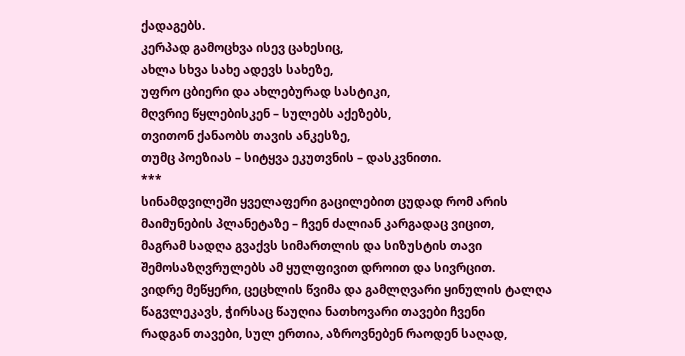ქადაგებს.
კერპად გამოცხვა ისევ ცახესიც,
ახლა სხვა სახე ადევს სახეზე,
უფრო ცბიერი და ახლებურად სასტიკი,
მღვრიე წყლებისკენ – სულებს აქეზებს,
თვითონ ქანაობს თავის ანკესზე,
თუმც პოეზიას – სიტყვა ეკუთვნის – დასკვნითი.
***
სინამდვილეში ყველაფერი გაცილებით ცუდად რომ არის
მაიმუნების პლანეტაზე – ჩვენ ძალიან კარგადაც ვიცით,
მაგრამ სადღა გვაქვს სიმართლის და სიზუსტის თავი
შემოსაზღვრულებს ამ ყულფივით დროით და სივრცით.
ვიდრე მეწყერი, ცეცხლის წვიმა და გამლღვარი ყინულის ტალღა
წაგვლეკავს, ჭირსაც წაუღია ნათხოვარი თავები ჩვენი
რადგან თავები, სულ ერთია, აზროვნებენ რაოდენ საღად,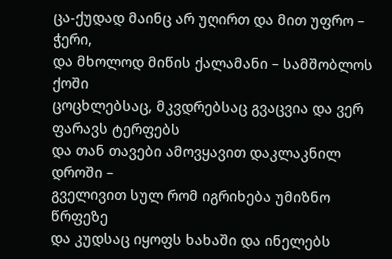ცა-ქუდად მაინც არ უღირთ და მით უფრო – ჭერი,
და მხოლოდ მიწის ქალამანი – სამშობლოს ქოში
ცოცხლებსაც, მკვდრებსაც გვაცვია და ვერ ფარავს ტერფებს
და თან თავები ამოვყავით დაკლაკნილ დროში –
გველივით სულ რომ იგრიხება უმიზნო წრფეზე
და კუდსაც იყოფს ხახაში და ინელებს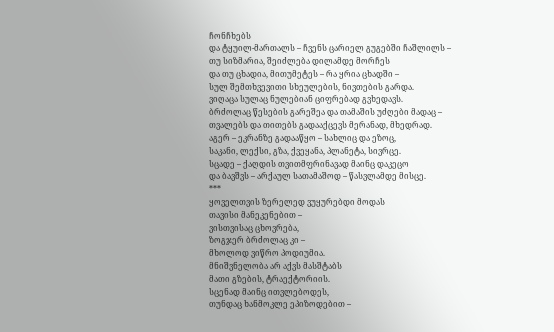ჩონჩხებს
და ტყუილ-მართალს – ჩვენს ცარიელ გუგებში ჩაშლილს –
თუ სიზმარია, შეიძლება დილამდე მორჩეს
და თუ ცხადია, მითუმეტეს – რა ყრია ცხადში –
სულ შემთხვევითი სხეულების, ნივთების გარდა.
ვიღაცა სულაც ნულებიან ციფრებად გვხედავს.
ბრძოლაც წესების გარეშეა და თამაშის უძღები მადაც –
თვალებს და თითებს გადააქცევს მერანად, მხედრად.
აგერ – ეკრანზე გადააწყო – სახლიც და ეზოც,
საკანი, ლექსი, გზა, ქვეყანა, პლანეტა, სივრცე.
სცადე – ქაღდის თვითმფრინავად მაინც დაკეცო
და ბავშვს – არქაულ სათამაშოდ – წასვლამდე მისცე.
***
ყოველთვის ზერელედ ვუყურებდი მოდას
თავისი მანეკენებით –
ვისთვისაც ცხოვრება,
ზოგჯერ ბრძოლაც კი –
მხოლოდ ვიწრო პოდიუმია.
მნიშვნელობა არ აქვს მასშტაბს
მათი გზების, ტრაექტორიის.
სცენად მაინც ითვლებოდეს,
თუნდაც ხანმოკლე ეპიზოდებით –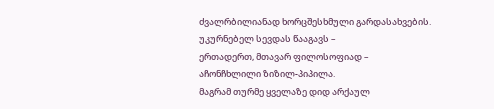ძვალრბილიანად ხორცშესხმული გარდასახვების.
უკურნებელ სევდას წააგავს –
ერთადერთ, მთავარ ფილოსოფიად –
აჩონჩხლილი ზიზილ-პიპილა.
მაგრამ თურმე ყველაზე დიდ არქაულ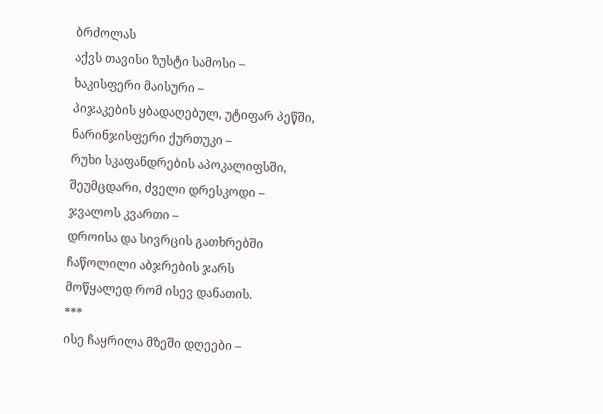ბრძოლას
აქვს თავისი ზუსტი სამოსი –
ხაკისფერი მაისური –
პიჯაკების ყბადაღებულ, უტიფარ პეწში,
ნარინჯისფერი ქურთუკი –
რუხი სკაფანდრების აპოკალიფსში,
შეუმცდარი, ძველი დრესკოდი –
ჯვალოს კვართი –
დროისა და სივრცის გათხრებში
ჩაწოლილი აბჯრების ჯარს
მოწყალედ რომ ისევ დანათის.
***
ისე ჩაყრილა მზეში დღეები –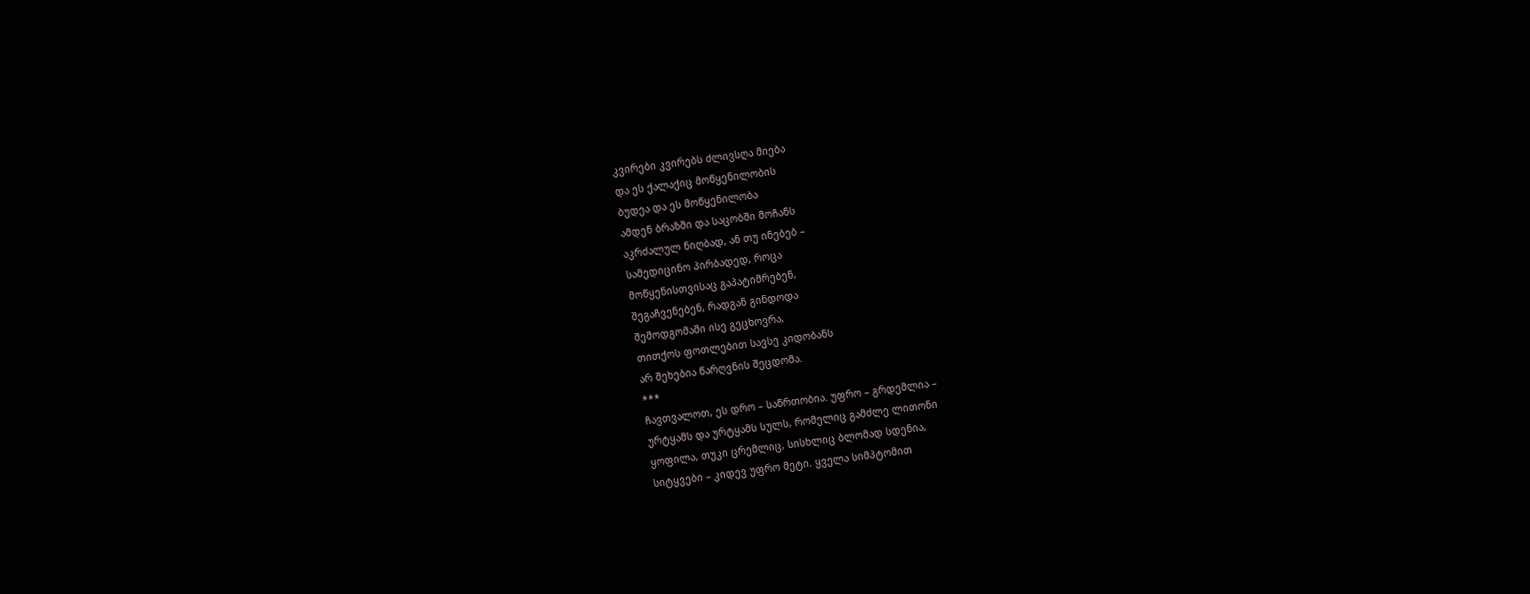კვირები კვირებს ძლივსღა მიება
და ეს ქალაქიც მოწყენილობის
ბუდეა და ეს მოწყენილობა
ამდენ ბრაზში და საცობში მოჩანს
აკრძალულ ნიღბად, ან თუ ინებებ –
სამედიცინო პირბადედ, როცა
მოწყენისთვისაც გაპატიმრებენ,
შეგაჩვენებენ, რადგან გინდოდა
შემოდგომაში ისე გეცხოვრა,
თითქოს ფოთლებით სავსე კიდობანს
არ შეხებია წარღვნის შეცდომა.
***
ჩავთვალოთ, ეს დრო – საწრთობია. უფრო – გრდემლია –
ურტყამს და ურტყამს სულს, რომელიც გამძლე ლითონი
ყოფილა, თუკი ცრემლიც, სისხლიც ბლომად სდენია,
სიტყვები – კიდევ უფრო მეტი. ყველა სიმპტომით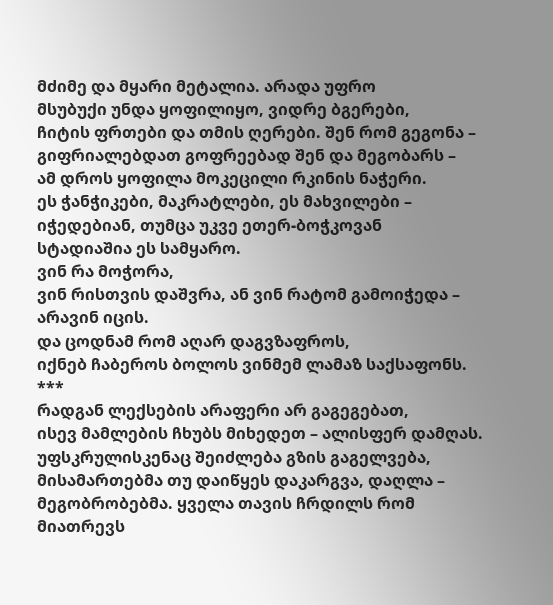მძიმე და მყარი მეტალია. არადა უფრო
მსუბუქი უნდა ყოფილიყო, ვიდრე ბგერები,
ჩიტის ფრთები და თმის ღერები. შენ რომ გეგონა –
გიფრიალებდათ გოფრეებად შენ და მეგობარს –
ამ დროს ყოფილა მოკეცილი რკინის ნაჭერი.
ეს ჭანჭიკები, მაკრატლები, ეს მახვილები –
იჭედებიან, თუმცა უკვე ეთერ-ბოჭკოვან
სტადიაშია ეს სამყარო.
ვინ რა მოჭორა,
ვინ რისთვის დაშვრა, ან ვინ რატომ გამოიჭედა –
არავინ იცის.
და ცოდნამ რომ აღარ დაგვზაფროს,
იქნებ ჩაბეროს ბოლოს ვინმემ ლამაზ საქსაფონს.
***
რადგან ლექსების არაფერი არ გაგეგებათ,
ისევ მამლების ჩხუბს მიხედეთ – ალისფერ დამღას.
უფსკრულისკენაც შეიძლება გზის გაგელვება,
მისამართებმა თუ დაიწყეს დაკარგვა, დაღლა –
მეგობრობებმა. ყველა თავის ჩრდილს რომ მიათრევს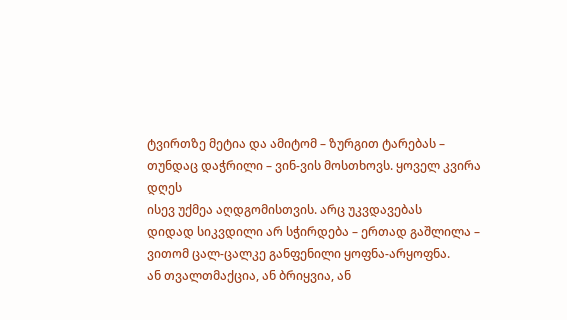ტვირთზე მეტია და ამიტომ – ზურგით ტარებას –
თუნდაც დაჭრილი – ვინ-ვის მოსთხოვს. ყოველ კვირა დღეს
ისევ უქმეა აღდგომისთვის. არც უკვდავებას
დიდად სიკვდილი არ სჭირდება – ერთად გაშლილა –
ვითომ ცალ-ცალკე განფენილი ყოფნა-არყოფნა.
ან თვალთმაქცია, ან ბრიყვია, ან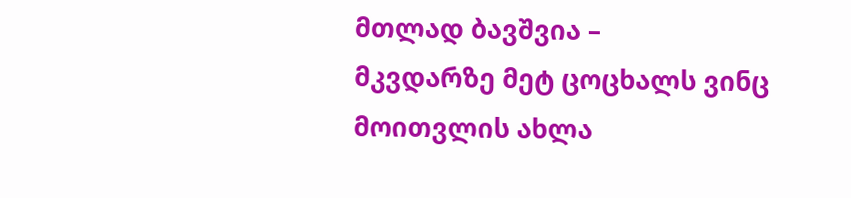მთლად ბავშვია –
მკვდარზე მეტ ცოცხალს ვინც მოითვლის ახლა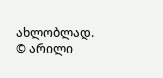ახლობლად.
© არილი